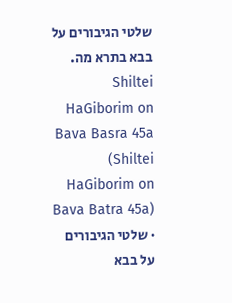שלטי הגיבורים על בבא בתרא מה.
Shiltei HaGiborim on Bava Basra 45a (Shiltei HaGiborim on Bava Batra 45a) · שלטי הגיבורים על בבא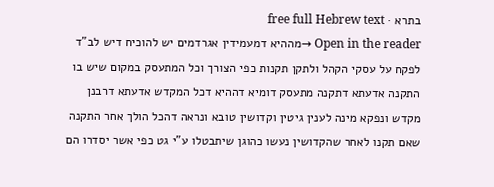בתרא · free full Hebrew text
Open in the reader →מההיא דמעמידין אגרדמים יש להוכיח דיש לב"ד לפקח על עסקי הקהל ולתקן תקנות כפי הצורך וכל המתעסק במקום שיש בו התקנה אדעתא דתקנה מתעסק דומיא דההיא דכל המקדש אדעתא דרבנן מקדש ונפקא מינה לענין גיטין וקדושין טובא ונראה דהכל הולך אחר התקנה שאם תקנו לאחר שהקדושין נעשו כהוגן שיתבטלו ע"י גט כפי אשר יסדרו הם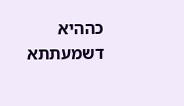כההיא דשמעתתא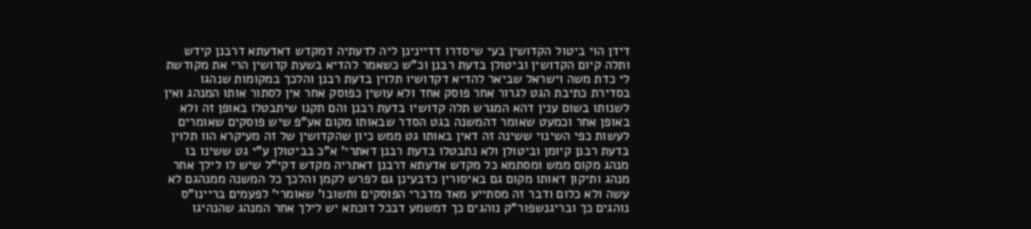דידן הוי ביטול הקדושין בעי שיסדרו דדיינינן ליה לדעתיה דמקדש דאדעתא דרבנן קידש ותלה קיום הקדושין וביטולן בדעת רבנן וכ"ש כשאמר להדיא בשעת קדושין הרי את מקודשת לי כדת משה וישראל שביאר להדיא דקדושיו תלוין בדעת רבנן והלכך במקומות שנהגו בסדירת כתיבת הגט לגרור אחר פוסק אחד ולא עושין כפוסק אחר אין לסתור אותו המנהג ואין לשנותו בשום ענין דהא המגרש תלה קדושיו בדעת רבנן והם תקנו שיתבטלו באופן זה ולא באופן אחר וכמעט שאומר דהמשנה בגט הסדר שבאותו מקום אע"פ שיש פוסקים שאומרים לעשות כפי השינוי ששינה זה דאין באותו גט ממש כיון שהקדושין של זה מעיקרא הוו תלוין בדעת רבנן קיומן וביטולן ולא נתבטלו בדעת רבנן דאתרי' א"כ בביטולן ע"י גט ששינו בו מנהג מקום ממש ומסתמא כל מקדש אדעתא דרבנן דאתריה מקדש דקי"ל שיש לו לילך אחר מנהג ותיקון דאותו מקום גם באיסורין כדבעינן גם לפרש לקמן והלכך כל המשנה ממנהגם לא עשה ולא כלום ודבר זה מסתייע מאד מדברי הפוסקים ותשובו' שאומרי' לפעמים בריינו"ס נוהגים כך ובריגנשפור"ק נוהגים כך דמשמע דבכל דוכתא יש לילך אחר המנהג שהנהיגו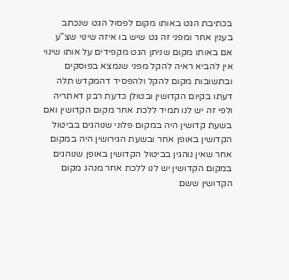בכתיבת הגט באותו מקום לפסול הגט שנכתב בענין אחר ומפני זה גט שיש בו איזה שינוי שצ"ע אם באותו מקום שניתן הגט מקפידים על אותו שינוי אין להביא ראיה להקל מפני שנמצא בפוסקים ובתשובות מקום להקל ולהפסיד דהמקדש תלה דעתו בקיום הקדושין ובטולן כדעת רבנן דאתריה ולפי זה יש לנו תמיד ללכת אחר מקום הקדושין ואם בשעת קדושין היה במקום פלוני שנוהגים בביטול הקדושין באופן אחר ובשעת הגירושין היה במקום אחר שאין נוהגין בביטול הקדושין באופן שנוהגים במקום הקדושין יש לנו ללכת אחר מנהג מקום הקדושין ששם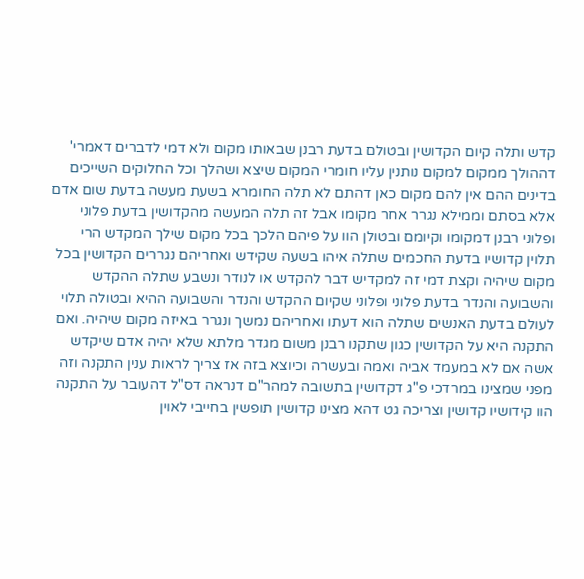קדש ותלה קיום הקדושין ובטולם בדעת רבנן שבאותו מקום ולא דמי לדברים דאמרי' דההולך ממקום למקום נותנין עליו חומרי המקום שיצא ושהלך וכל החלוקים השייכים בדינים ההם אין להם מקום כאן דהתם לא תלה החומרא בשעת מעשה בדעת שום אדם אלא בסתם וממילא נגרר אחר מקומו אבל זה תלה המעשה מהקדושין בדעת פלוני ופלוני רבנן דמקומו וקיומם ובטולן הוו על פיהם הלכך בכל מקום שילך המקדש הרי תלוין קדושיו בדעת החכמים שתלה איהו בשעה שקידש ואחריהם נגררים הקדושין בכל מקום שיהיה וקצת דמי זה למקדיש דבר להקדש או לנודר ונשבע שתלה ההקדש והשבועה והנדר בדעת פלוני ופלוני שקיום ההקדש והנדר והשבועה ההיא ובטולה תלוי לעולם בדעת האנשים שתלה הוא דעתו ואחריהם נמשך ונגרר באיזה מקום שיהיה. ואם התקנה היא על הקדושין כגון שתקנו רבנן משום מגדר מלתא שלא יהיה אדם שיקדש אשה אם לא במעמד אביה ואמה ובעשרה וכיוצא בזה אז צריך לראות ענין התקנה וזה מפני שמצינו במרדכי פ"ג דקדושין בתשובה למהר"ם דנראה דס"ל דהעובר על התקנה הוו קידושיו קדושין וצריכה גט דהא מצינו קדושין תופשין בחייבי לאוין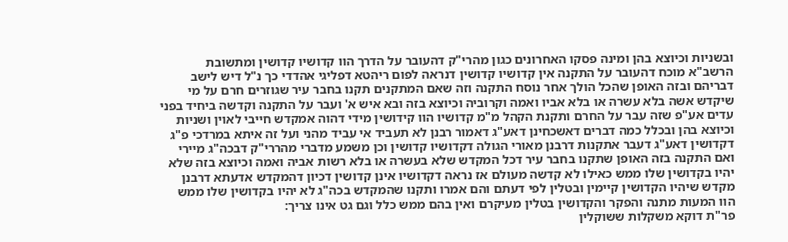ובשניות וכיוצא בהן ומינה פסקו האחרונים כגון מהרי"ק דהעובר על הדרך הוו קדושיו קדושין ומתשובת הרשב"א מוכח דהעובר על התקנה אין קדושיו קדושין דנראה לפום ריהטא דפליגי אהדדי כך נ"ל דיש לישב דבריהם ובזה האופן שהכל הולך אחר נוסח התקנה וזה שאם המתקנים תקנו בחבר עיר שגוזרים חרם על מי שיקדש אשה בלא עשרה או בלא אביו ואמה וקרוביה וכיוצא בזה ובא איש א' ועבר על התקנה וקדשה ביחיד בפני עדים אע"פ שזה עבר על החרם ותקנת הקהל מ"מ קדושיו הוו קידושין מידי דהוה אמקדש חייבי לאוין ושניות וכיוצא בהן ובכלל כמה דברים דאשכחינן דאע"ג דאמור רבנן לא תעביד אי עביד מהני ועל זה איתא במרדכי פ"ג דקדושין דאע"ג דעבר אתקנות דרבנן מאורי הגולה דקדושיו קדושין וכן משמע מדברי מהררי"ק דבכה"ג מיירי ואם התקנה בזה האופן שתקנו בחבר עיר דכל המקדש שלא בעשרה או בלא רשות אביה ואמה וכיוצא בזה שלא יהיו בקדושין שלו ממש כאילו לא קדשה מעולם אז נראה דקדושיו אינן קדושין דכיון דהמקדש אדעתא דרבנן מקדש שיהיו הקדושין קיימין ובטלין לפי דעתם והם אמרו ותקנו שהמקדש בכה"ג לא יהיו בקדושין שלו ממש הוו המעות מתנה והפקר והקדושין בטלין מעיקרם ואין בהם ממש כלל וגם גט אינו צריך:
פר"ת דוקא משקלות ששוקלין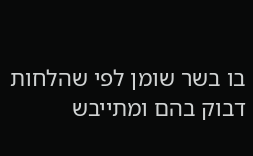בו בשר שומן לפי שהלחות דבוק בהם ומתייבש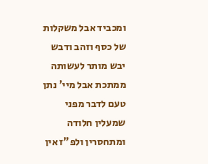ומכביד אבל משקלות של כסף וזהב ודבש יבש מותר לעשותה ממתכת אבל מיי' נתן טעם לדבר מפני שמעלין חלודה ומתחסרין ולפ"ז אין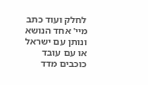לחלק ועוד כתב מיי' אחד הנושא ונותן עם ישראל או עם עובד כוכבים מדד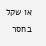או שקל בחסר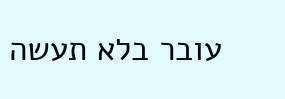עובר בלא תעשה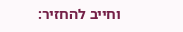וחייב להחזיר: